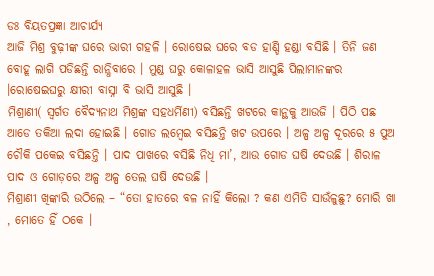ଡଃ ବିୟତପ୍ରଜ୍ଞା ଆଚାର୍ଯ୍ୟ
ଆଜି ମିଶ୍ର ବୁଢ଼ୀଙ୍କ ଘରେ ଭାରୀ ଗହଳି । ରୋଷେଇ ଘରେ ବଡ ହାଣ୍ଡି ହଣ୍ଡା ବସିଛି । ତିନି ଜଣ ବୋହୂ ଲାଗି ପଡିଛନ୍ତି ରାନ୍ଧିବାରେ । ମୁଣ୍ଡ ଘରୁ କୋଳାହଳ ଭାସି ଆସୁଛି ପିଲାମାନଙ୍କର ।ରୋଷେଇଘରୁ କ୍ଷୀରୀ ବାସ୍ନା ବି ଭାସି ଆସୁଛି ।
ମିଶ୍ରାଣୀ( ସ୍ବର୍ଗତ ବୈଦ୍ୟନାଥ ମିଶ୍ରଙ୍କ ସହଧର୍ମିଣୀ) ବସିଛନ୍ତି ଖଟରେ କାନ୍ଥକୁ ଆଉଜି । ପିଠି ପଛ ଆଡେ ତକିଆ ଲଦା ହୋଇଛି । ଗୋଡ ଲମ୍ବେଇ ବସିଛନ୍ତି ଖଟ ଉପରେ । ଅଳ୍ପ ଅଳ୍ପ ଦୂରରେ ୫ ପୁଅ ଚୌକି ପକେଇ ବସିଛନ୍ତି । ପାଦ ପାଖରେ ବସିଛି ନିଧି ମା’, ଆଉ ଗୋଡ ଘଷି ଦେଉଛି । ଶିରାଳ ପାଦ ଓ ଗୋଡ଼ରେ ଅଳ୍ପ ଅଳ୍ପ ତେଲ ଘଷି ଦେଉଛି ।
ମିଶ୍ରାଣୀ ଖିଙ୍କାରି ଉଠିଲେ – “ତୋ ହାତରେ ବଳ ନାହିଁ କିଲୋ ? କଣ ଏମିତି ସାଉଁଳୁଛୁ? ମୋରି ଖା , ମୋତେ ହିଁ ଠକେ ।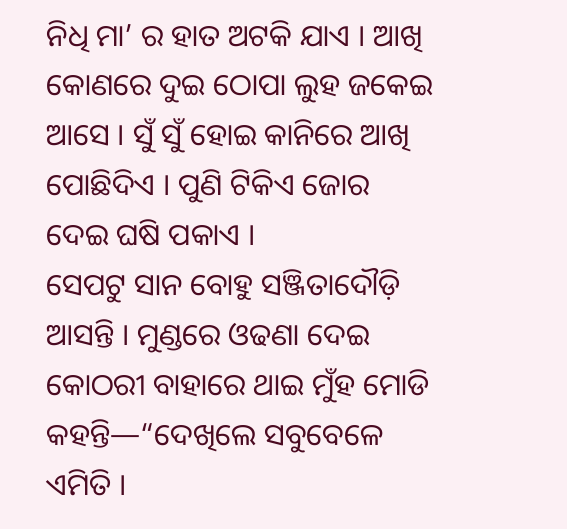ନିଧି ମା’ ର ହାତ ଅଟକି ଯାଏ । ଆଖି କୋଣରେ ଦୁଇ ଠୋପା ଲୁହ ଜକେଇ ଆସେ । ସୁଁ ସୁଁ ହୋଇ କାନିରେ ଆଖି ପୋଛିଦିଏ । ପୁଣି ଟିକିଏ ଜୋର ଦେଇ ଘଷି ପକାଏ ।
ସେପଟୁ ସାନ ବୋହୁ ସଞ୍ଜିତାଦୌଡ଼ି ଆସନ୍ତି । ମୁଣ୍ଡରେ ଓଢଣା ଦେଇ କୋଠରୀ ବାହାରେ ଥାଇ ମୁଁହ ମୋଡି କହନ୍ତି—“ଦେଖିଲେ ସବୁବେଳେ ଏମିତି ।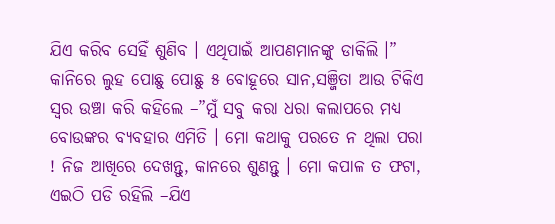ଯିଏ କରିବ ସେହିଁ ଶୁଣିବ । ଏଥିପାଇଁ ଆପଣମାନଙ୍କୁ ଡାକିଲି ।”
କାନିରେ ଲୁହ ପୋଛୁ ପୋଛୁ ୫ ବୋହୂରେ ସାନ,ସଞ୍ଜିତା ଆଉ ଟିକିଏ ସ୍ୱର ଉଞ୍ଚା କରି କହିଲେ –”ମୁଁ ସବୁ କରା ଧରା କଲାପରେ ମଧ୍ୟ ବୋଉଙ୍କର ବ୍ୟବହାର ଏମିତି । ମୋ କଥାକୁ ପରତେ ନ ଥିଲା ପରା ! ନିଜ ଆଖିରେ ଦେଖନ୍ତୁ, କାନରେ ଶୁଣନ୍ତୁ । ମୋ କପାଳ ତ ଫଟା, ଏଇଠି ପଡି ରହିଲି –ଯିଏ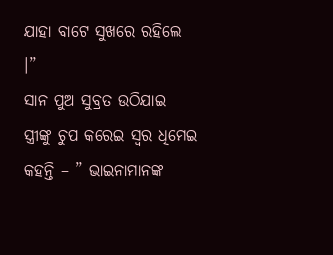ଯାହା ବାଟେ ସୁଖରେ ରହିଲେ ।”
ସାନ ପୁଅ ସୁବ୍ରତ ଉଠିଯାଇ ସ୍ତ୍ରୀଙ୍କୁ ଚୁପ କରେଇ ସ୍ୱର ଧିମେଇ କହନ୍ତି – ” ଭାଇନାମାନଙ୍କ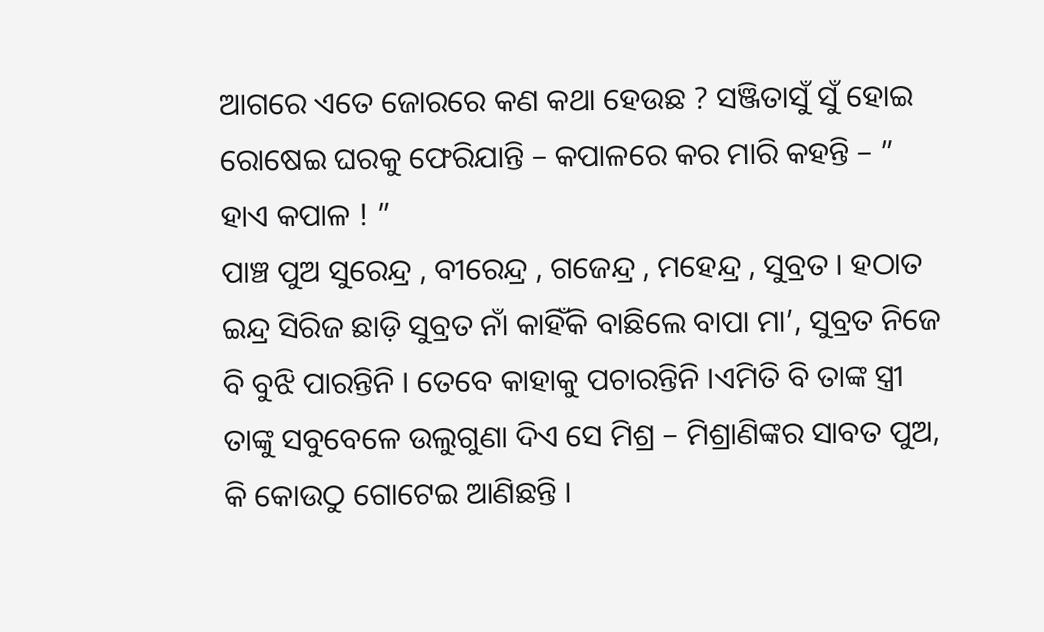ଆଗରେ ଏତେ ଜୋରରେ କଣ କଥା ହେଉଛ ? ସଞ୍ଜିତାସୁଁ ସୁଁ ହୋଇ ରୋଷେଇ ଘରକୁ ଫେରିଯାନ୍ତି – କପାଳରେ କର ମାରି କହନ୍ତି – ” ହାଏ କପାଳ ! ”
ପାଞ୍ଚ ପୁଅ ସୁରେନ୍ଦ୍ର , ବୀରେନ୍ଦ୍ର , ଗଜେନ୍ଦ୍ର , ମହେନ୍ଦ୍ର , ସୁବ୍ରତ । ହଠାତ ଇନ୍ଦ୍ର ସିରିଜ ଛାଡ଼ି ସୁବ୍ରତ ନାଁ କାହିଁକି ବାଛିଲେ ବାପା ମା’, ସୁବ୍ରତ ନିଜେ ବି ବୁଝି ପାରନ୍ତିନି । ତେବେ କାହାକୁ ପଚାରନ୍ତିନି ।ଏମିତି ବି ତାଙ୍କ ସ୍ତ୍ରୀ ତାଙ୍କୁ ସବୁବେଳେ ଉଲୁଗୁଣା ଦିଏ ସେ ମିଶ୍ର – ମିଶ୍ରାଣିଙ୍କର ସାବତ ପୁଅ, କି କୋଉଠୁ ଗୋଟେଇ ଆଣିଛନ୍ତି ।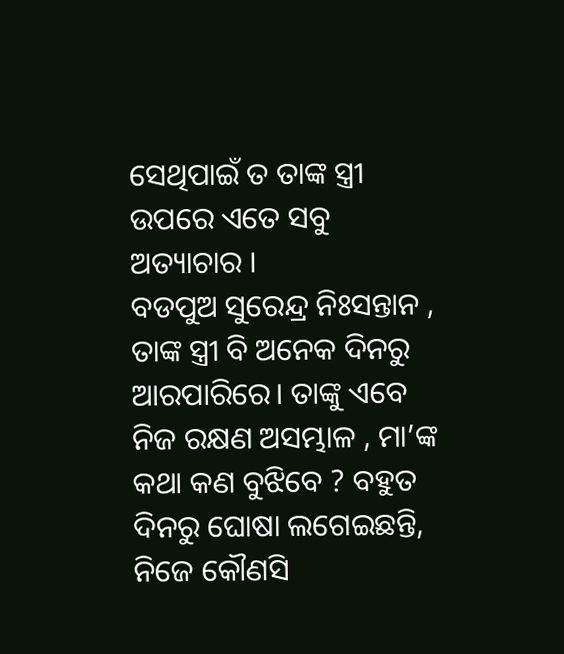ସେଥିପାଇଁ ତ ତାଙ୍କ ସ୍ତ୍ରୀ ଉପରେ ଏତେ ସବୁ ଅତ୍ୟାଚାର ।
ବଡପୁଅ ସୁରେନ୍ଦ୍ର ନିଃସନ୍ତାନ , ତାଙ୍କ ସ୍ତ୍ରୀ ବି ଅନେକ ଦିନରୁ ଆରପାରିରେ। ତାଙ୍କୁ ଏବେ ନିଜ ରକ୍ଷଣ ଅସମ୍ଭାଳ , ମା’ଙ୍କ କଥା କଣ ବୁଝିବେ ? ବହୁତ ଦିନରୁ ଘୋଷା ଲଗେଇଛନ୍ତି, ନିଜେ କୌଣସି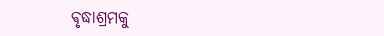ଵୃଦ୍ଧାଶ୍ରମକୁ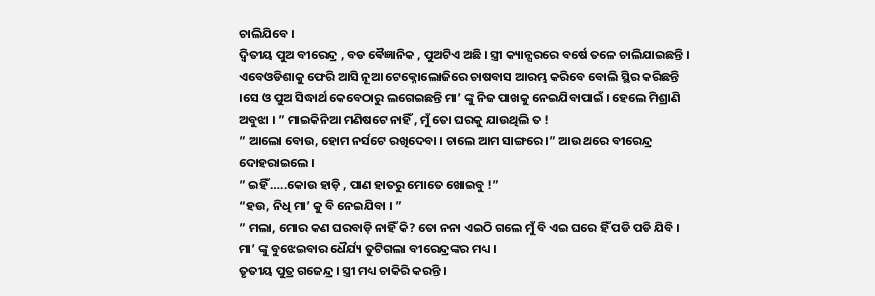ଚାଲିଯିବେ ।
ଦ୍ୱିତୀୟ ପୁଅ ବୀରେନ୍ଦ୍ର , ବଡ ଵୈଜ୍ଞାନିକ , ପୁଅଟିଏ ଅଛି । ସ୍ତ୍ରୀ କ୍ୟାନ୍ସରରେ ବର୍ଷେ ତଳେ ଚାଲିଯାଇଛନ୍ତି । ଏବେଓଡିଶାକୁ ଫେରି ଆସି ନୂଆ ଟେକ୍ନୋଲୋଜିରେ ଚାଷବାସ ଆରମ୍ଭ କରିବେ ବୋଲି ସ୍ଥିର କରିଛନ୍ତି ।ସେ ଓ ପୁଅ ସିଦ୍ଧାର୍ଥ କେବେଠାରୁ ଲଗେଇଛନ୍ତି ମା’ ଙ୍କୁ ନିଜ ପାଖକୁ ନେଇଯିବାପାଇଁ । ହେଲେ ମିଶ୍ରାଣି ଅବୁଝା । ” ମାଇକିନିଆ ମଣିଷଟେ ନାହିଁ , ମୁଁ ତୋ ଘରକୁ ଯାଉଥିଲି ତ !
” ଆଲୋ ବୋଉ, ହୋମ ନର୍ସଟେ ରଖିଦେବା । ଚାଲେ ଆମ ସାଙ୍ଗରେ ।” ଆଉ ଥରେ ବୀରେନ୍ଦ୍ର ଦୋହରାଇଲେ ।
” ଇହିଁ …..କୋଉ ହାଡ଼ି , ପାଣ ହାତରୁ ମୋତେ ଖୋଇବୁ !”
“ହଉ, ନିଧି ମା’ କୁ ବି ନେଇଯିବା । ”
” ମଲା, ମୋର କଣ ଘରବାଡ଼ି ନାହିଁ କି? ତୋ ନନା ଏଇଠି ଗଲେ ମୁଁ ବି ଏଇ ଘରେ ହିଁ ପଡି ପଡି ଯିବି ।
ମା’ ଙ୍କୁ ବୁଝେଇବାର ଧୈର୍ଯ୍ୟ ତୁଟିଗଲା ବୀରେନ୍ଦ୍ରଙ୍କର ମଧ୍ୟ ।
ତୃତୀୟ ପୁତ୍ର ଗଜେନ୍ଦ୍ର । ସ୍ତ୍ରୀ ମଧ୍ୟ ଚାକିରି କରନ୍ତି ।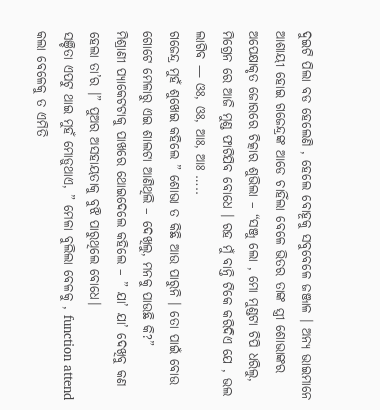ଦୁଇଟି ପିଲା ବଡ ହେଲେଣି , ହେଲେ ବୋହୂକୁ ସବୁବେଳେ ଜଞ୍ଜାଳ । ଅନ୍ୟ ଭାଇମାନେ ଆଶାୟୀ ହୋଇ ଗଜେନ୍ଦ୍ରଙ୍କ ଆଡେ ଚାହିଁଲା ବେଳେ ଭିତର ତାଙ୍କ ସ୍ତ୍ରୀ ଶୋଭାଙ୍କର ଅପେକ୍ଷାକୃତ ଜୋରରେ ଚିତ୍କାର ଶୁଭିଲା – “ସଞ୍ଜୁ ଲୋ , ମୋ ମୁଣ୍ଡଟା ଚିପି ଧରିଲୁ, ମିଗ୍ରେନ ରେ ଆଜି ମୁଣ୍ଡ ଫାଟିଯିବ ବୋଧେ । ରହ ମୁଁ ବାନ୍ତି ଟିକେ କରିଦିଏ ଯେ , ଭଲ ଲାଗିବ — ଓଃ, ଓଃ, ଆଃ, ଆଃ …..
ଗଜେନ୍ଦ୍ର ମୁହଁ ଶୁଖେଇ କହିଲେ ” ଶୋଭା ତ କିଛି ଆଉ ପାରୁନି । ତୋ ପାଇଁ ବୋଉ ଗୋଟେ ମେଳାରୁ ଏଇ ଶାଲଟା ଆଣିଥିଲି – ଦେଖିଲୁ, ମନକୁ ପାଉଛି କି?”
ମିଶ୍ରାଣୀ ପ୍ୟାକେଟଟାକୁ ପାଖରେ ଥୋଇଦେଲେ କହିଲେ – ” ଯା’ ଯା’ ଦେଖିବୁ କଣ ହେଲା ତା’ର ।” ପୁଅର ଅସହାୟତାକୁ ବୁଝି ପାରୁଥିଲେ ବୋଧେ।
ସଞ୍ଚିତା ଏପଟୁ ଥାଇ ମୁହଁ ମୋଡ଼ୁଥାଏ, ” ମେଳା ବୁଲିଲା ବେଳକୁ , function attend କଲା ବେଳେକୁ ତ ଏମିତି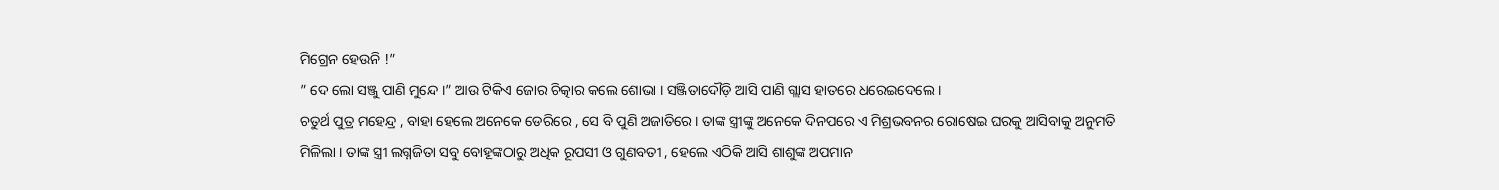ମିଗ୍ରେନ ହେଉନି !”
” ଦେ ଲୋ ସଞ୍ଜୁ ପାଣି ମୁନ୍ଦେ ।” ଆଉ ଟିକିଏ ଜୋର ଚିତ୍କାର କଲେ ଶୋଭା । ସଞ୍ଜିତାଦୌଡ଼ି ଆସି ପାଣି ଗ୍ଲାସ ହାତରେ ଧରେଇଦେଲେ ।
ଚତୁର୍ଥ ପୁତ୍ର ମହେନ୍ଦ୍ର , ବାହା ହେଲେ ଅନେକେ ଡେରିରେ , ସେ ବି ପୁଣି ଅଜାତିରେ। ତାଙ୍କ ସ୍ତ୍ରୀଙ୍କୁ ଅନେକେ ଦିନପରେ ଏ ମିଶ୍ରଭବନର ରୋଷେଇ ଘରକୁ ଆସିବାକୁ ଅନୁମତି ମିଳିଲା । ତାଙ୍କ ସ୍ତ୍ରୀ ଲଗ୍ନଜିତା ସବୁ ବୋହୂଙ୍କଠାରୁ ଅଧିକ ରୂପସୀ ଓ ଗୁଣବତୀ , ହେଲେ ଏଠିକି ଆସି ଶାଶୁଙ୍କ ଅପମାନ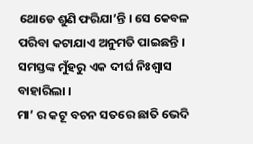ଥୋଡେ ଶୁଣି ଫରିଯା’ନ୍ତି । ସେ କେବଳ ପରିବା କଟାଯାଏ ଅନୁମତି ପାଇଛନ୍ତି ।
ସମସ୍ତଙ୍କ ମୁଁହରୁ ଏକ ଦୀର୍ଘ ନିଃଶ୍ୱାସ ବାହାରିଲା ।
ମା’ ର କଟୂ ବଚନ ସତରେ ଛାତି ଭେଦି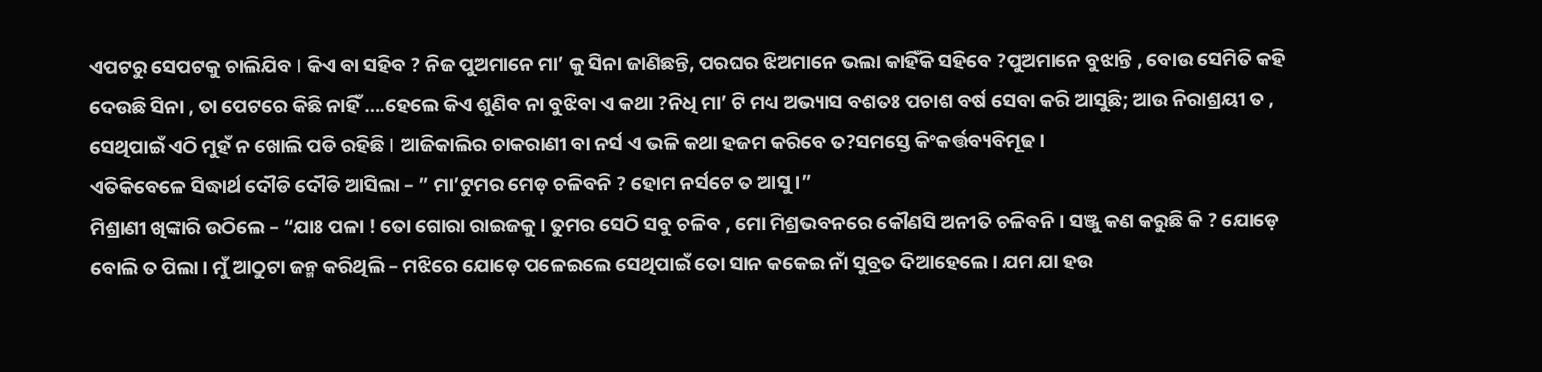ଏପଟରୁ ସେପଟକୁ ଚାଲିଯିବ I କିଏ ବା ସହିବ ? ନିଜ ପୁଅମାନେ ମା’ କୁ ସିନା ଜାଣିଛନ୍ତି, ପରଘର ଝିଅମାନେ ଭଲା କାହିଁକି ସହିବେ ?ପୁଅମାନେ ବୁଝାନ୍ତି , ବୋଉ ସେମିତି କହି ଦେଉଛି ସିନା , ତା ପେଟରେ କିଛି ନାହିଁ ….ହେଲେ କିଏ ଶୁଣିବ ନା ବୁଝିବା ଏ କଥା ?ନିଧି ମା’ ଟି ମଧ୍ୟ ଅଭ୍ୟାସ ବଶତଃ ପଚାଶ ବର୍ଷ ସେବା କରି ଆସୁଛି; ଆଉ ନିରାଶ୍ରୟୀ ତ , ସେଥିପାଇଁ ଏଠି ମୁହଁ ନ ଖୋଲି ପଡି ରହିଛି I ଆଜିକାଲିର ଚାକରାଣୀ ବା ନର୍ସ ଏ ଭଳି କଥା ହଜମ କରିବେ ତ?ସମସ୍ତେ କିଂକର୍ତ୍ତବ୍ୟବିମୂଢ ।
ଏତିକିବେଳେ ସିଦ୍ଧାର୍ଥ ଦୌଡି ଦୌଡି ଆସିଲା – ” ମା’ଟୁମର ମେଡ଼ ଚଳିବନି ? ହୋମ ନର୍ସଟେ ତ ଆସୁ ।”
ମିଶ୍ରାଣୀ ଖିଙ୍କାରି ଉଠିଲେ – “ଯାଃ ପଳା ! ତୋ ଗୋରା ରାଇଜକୁ । ତୁମର ସେଠି ସବୁ ଚଳିବ , ମୋ ମିଶ୍ରଭବନରେ କୌଣସି ଅନୀତି ଚଳିବନି । ସଞ୍ଜୁ କଣ କରୁଛି କି ? ଯୋଡ଼େ ବୋଲି ତ ପିଲା । ମୁଁ ଆଠୁଟା ଜନ୍ମ କରିଥିଲି – ମଝିରେ ଯୋଡ଼େ ପଳେଇଲେ ସେଥିପାଇଁ ତୋ ସାନ କକେଇ ନାଁ ସୁବ୍ରତ ଦିଆହେଲେ । ଯମ ଯା ହଉ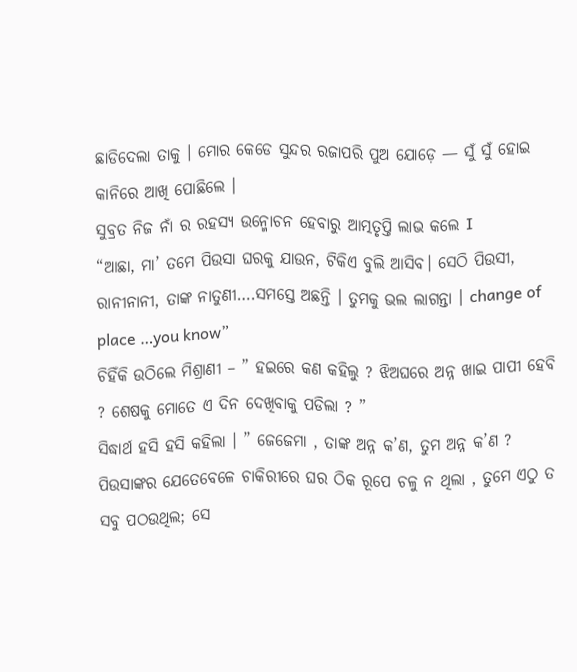ଛାଡିଦେଲା ତାକୁ । ମୋର କେଡେ ସୁନ୍ଦର ରଜାପରି ପୁଅ ଯୋଡ଼େ — ସୁଁ ସୁଁ ହୋଇ କାନିରେ ଆଖି ପୋଛିଲେ ।
ସୁବ୍ରତ ନିଜ ନାଁ ର ରହସ୍ୟ ଉନ୍ମୋଚନ ହେବାରୁ ଆତ୍ମତୃପ୍ତି ଲାଭ କଲେ I
“ଆଛା, ମା’ ତମେ ପିଉସା ଘରକୁ ଯାଉନ, ଟିକିଏ ବୁଲି ଆସିବ। ସେଠି ପିଉସୀ, ରାନୀନାନୀ, ତାଙ୍କ ନାତୁଣୀ….ସମସ୍ତେ ଅଛନ୍ତି । ତୁମକୁ ଭଲ ଲାଗନ୍ତା । change of place …you know”
ଚିହିଁକି ଉଠିଲେ ମିଶ୍ରାଣୀ – ” ହଇରେ କଣ କହିଲୁ ? ଝିଅଘରେ ଅନ୍ନ ଖାଇ ପାପୀ ହେବି ? ଶେଷକୁ ମୋତେ ଏ ଦିନ ଦେଖିବାକୁ ପଡିଲା ? ”
ସିଦ୍ଧାର୍ଥ ହସି ହସି କହିଲା । ” ଜେଜେମା , ତାଙ୍କ ଅନ୍ନ କ’ଣ, ତୁମ ଅନ୍ନ କ’ଣ ? ପିଉସାଙ୍କର ଯେତେବେଳେ ଚାକିରୀରେ ଘର ଠିକ ରୂପେ ଚଳୁ ନ ଥିଲା , ତୁମେ ଏଠୁ ତ ସବୁ ପଠଉଥିଲ; ସେ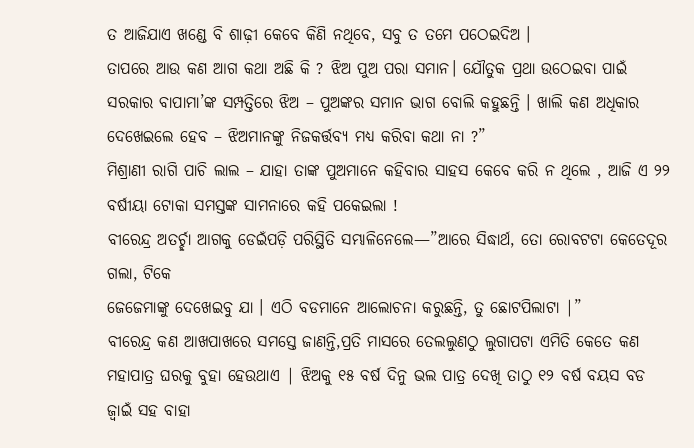ତ ଆଜିଯାଏ ଖଣ୍ଡେ ବି ଶାଢ଼ୀ କେବେ କିଣି ନଥିବେ, ସବୁ ତ ତମେ ପଠେଇଦିଅ ।
ତାପରେ ଆଉ କଣ ଆଗ କଥା ଅଛି କି ? ଝିଅ ପୁଅ ପରା ସମାନ। ଯୌତୁକ ପ୍ରଥା ଉଠେଇବା ପାଇଁ ସରକାର ବାପାମା’ଙ୍କ ସମ୍ପତ୍ତିରେ ଝିଅ – ପୁଅଙ୍କର ସମାନ ଭାଗ ବୋଲି କହୁଛନ୍ତି । ଖାଲି କଣ ଅଧିକାର ଦେଖେଇଲେ ହେବ – ଝିଅମାନଙ୍କୁ ନିଜକର୍ତ୍ତବ୍ୟ ମଧ୍ୟ କରିବା କଥା ନା ?”
ମିଶ୍ରାଣୀ ରାଗି ପାଚି ଲାଲ – ଯାହା ତାଙ୍କ ପୁଅମାନେ କହିବାର ସାହସ କେବେ କରି ନ ଥିଲେ , ଆଜି ଏ ୨୨ ବର୍ଷୀୟା ଟୋକା ସମସ୍ତଙ୍କ ସାମନାରେ କହି ପକେଇଲା !
ବୀରେନ୍ଦ୍ର ଅତର୍ଚ୍ଛା ଆଗକୁ ଡେଇଁପଡ଼ି ପରିସ୍ଥିତି ସମ୍ଭାଳିନେଲେ—”ଆରେ ସିଦ୍ଧାର୍ଥ, ତୋ ରୋବଟଟା କେତେଦୂର ଗଲା, ଟିକେ
ଜେଜେମାଙ୍କୁ ଦେଖେଇବୁ ଯା । ଏଠି ବଡମାନେ ଆଲୋଚନା କରୁଛନ୍ତି, ତୁ ଛୋଟପିଲାଟା |”
ବୀରେନ୍ଦ୍ର କଣ ଆଖପାଖରେ ସମସ୍ତେ ଜାଣନ୍ତି,ପ୍ରତି ମାସରେ ତେଲଲୁଣଠୁ ଲୁଗାପଟା ଏମିତି କେତେ କଣ ମହାପାତ୍ର ଘରକୁ ବୁହା ହେଉଥାଏ | ଝିଅକୁ ୧୫ ବର୍ଷ ଦିନୁ ଭଲ ପାତ୍ର ଦେଖି ତାଠୁ ୧୨ ବର୍ଷ ବୟସ ବଡ ଜ୍ୱାଇଁ ସହ ବାହା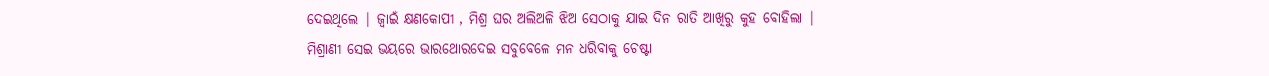ଦେଇଥିଲେ | ଜ୍ୱାଇଁ କ୍ଷଣକୋପୀ , ମିଶ୍ର ଘର ଅଲିଅଳି ଝିଅ ସେଠାକୁ ଯାଇ ଦିନ ରାତି ଆଖିରୁ କୁହ ବୋହିଲା |
ମିଶ୍ରାଣୀ ସେଇ ଭୟରେ ଭାରଥୋରଦେଇ ସବୁବେଳେ ମନ ଧରିବାକୁ ଚେଷ୍ଟା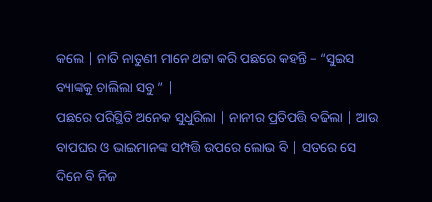କଲେ | ନାତି ନାତୁଣୀ ମାନେ ଥଟ୍ଟା କରି ପଛରେ କହନ୍ତି – “ସୁଇସ ବ୍ୟାଙ୍କକୁ ଚାଲିଲା ସବୁ ” |
ପଛରେ ପରିସ୍ଥିତି ଅନେକ ସୁଧୁରିଲା | ନାନୀର ପ୍ରତିପତ୍ତି ବଢିଲା | ଆଉ ବାପଘର ଓ ଭାଇମାନଙ୍କ ସମ୍ପତ୍ତି ଉପରେ ଲୋଭ ବି | ସତରେ ସେ ଦିନେ ବି ନିଜ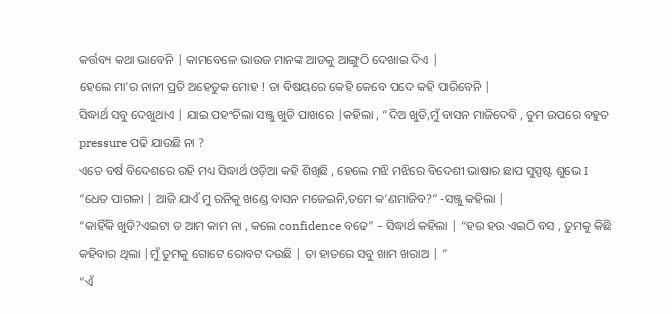କର୍ତ୍ତବ୍ୟ କଥା ଭାବେନି | କାମବେଳେ ଭାଉଜ ମାନଙ୍କ ଆଡକୁ ଆଙ୍ଗୁଠି ଦେଖାଇ ଦିଏ |
ହେଲେ ମା’ର ନାନୀ ପ୍ରତି ଅହେତୁକ ମୋହ ! ତା ବିଷୟରେ କେହି କେବେ ପଦେ କହି ପାରିବେନି |
ସିଦ୍ଧାର୍ଥ ସବୁ ଦେଖୁଥାଏ | ଯାଇ ପହଂଚିଲା ସଞ୍ଜୁ ଖୁଡି ପାଖରେ |କହିଲା , “ଦିଅ ଖୁଡି,ମୁଁ ବାସନ ମାଜିଦେବି , ତୁମ ଉପରେ ବହୁତ pressure ପଢି ଯାଉଛି ନା ?
ଏତେ ବର୍ଷ ବିଦେଶରେ ରହି ମଧ୍ୟ ସିଦ୍ଧାର୍ଥ ଓଡ଼ିଆ କହି ଶିଖିଛି , ହେଲେ ମଝି ମଝିରେ ବିଦେଶୀ ଭାଷାର ଛାପ ସୁସ୍ପଷ୍ଟ ଶୁଭେ I
“ଧେତ ପାଗଳା | ଆଜି ଯାଏଁ ମୁ ରନିକୁ ଖଣ୍ଡେ ବାସନ ମଜେଇନି,ତମେ କ’ଣମାଜିବ?” -ସଞ୍ଜୁ କହିଲା |
“କାହିଁକି ଖୁଡି?ଏଇଟା ତ ଆମ କାମ ନା , କଲେ confidence ବଢେ” – ସିଦ୍ଧାର୍ଥ କହିଲା | “ହଉ ହଉ ଏଇଠି ବସ , ତୁମକୁ କିଛି କହିବାର ଥିଲା |ମୁଁ ତୁମକୁ ଗୋଟେ ରୋବଟ ଦଉଛି | ତା ହାତରେ ସବୁ ଖାମ ଖରାଅ | ”
“ଏଁ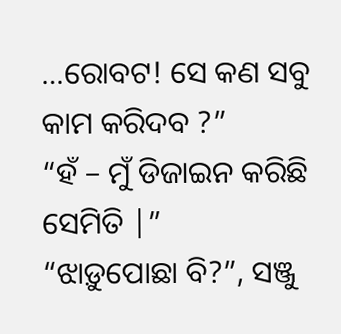…ରୋବଟ! ସେ କଣ ସବୁ କାମ କରିଦବ ?”
“ହଁ – ମୁଁ ଡିଜାଇନ କରିଛି ସେମିତି |”
“ଝାଡ଼ୁପୋଛା ବି?”, ସଞ୍ଜୁ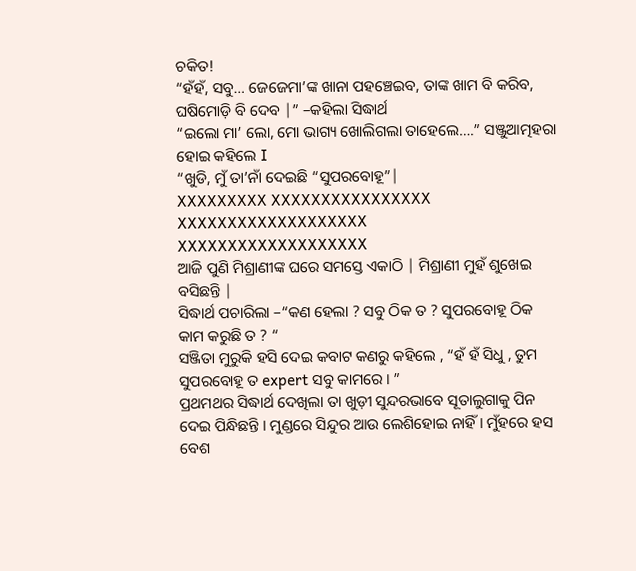ଚକିତ!
“ହଁହଁ, ସବୁ… ଜେଜେମା’ଙ୍କ ଖାନା ପହଞ୍ଚେଇବ, ତାଙ୍କ ଖାମ ବି କରିବ, ଘଷିମୋଡ଼ି ବି ଦେବ |” –କହିଲା ସିଦ୍ଧାର୍ଥ
“ଇଲୋ ମା’ ଲୋ, ମୋ ଭାଗ୍ୟ ଖୋଲିଗଲା ତାହେଲେ….” ସଞ୍ଜୁଆତ୍ମହରା ହୋଇ କହିଲେ I
“ଖୁଡି, ମୁଁ ତା’ନାଁ ଦେଇଛି “ସୁପରବୋହୂ”|
XXXXXXXXX XXXXXXXXXXXXXXXX XXXXXXXXXXXXXXXXXXX XXXXXXXXXXXXXXXXXXX
ଆଜି ପୁଣି ମିଶ୍ରାଣୀଙ୍କ ଘରେ ସମସ୍ତେ ଏକାଠି | ମିଶ୍ରାଣୀ ମୁହଁ ଶୁଖେଇ ବସିଛନ୍ତି |
ସିଦ୍ଧାର୍ଥ ପଚାରିଲା –“କଣ ହେଲା ? ସବୁ ଠିକ ତ ? ସୁପରବୋହୂ ଠିକ କାମ କରୁଛି ତ ? “
ସଞ୍ଜିତା ମୁରୁକି ହସି ଦେଇ କବାଟ କଣରୁ କହିଲେ , “ହଁ ହଁ ସିଧୁ , ତୁମ ସୁପରବୋହୂ ତ expert ସବୁ କାମରେ । ”
ପ୍ରଥମଥର ସିଦ୍ଧାର୍ଥ ଦେଖିଲା ତା ଖୁଡ଼ୀ ସୁନ୍ଦରଭାବେ ସୂତାଲୁଗାକୁ ପିନ ଦେଇ ପିନ୍ଧିଛନ୍ତି । ମୁଣ୍ଡରେ ସିନ୍ଦୁର ଆଉ ଲେଶିହୋଇ ନାହିଁ । ମୁଁହରେ ହସ ବେଶ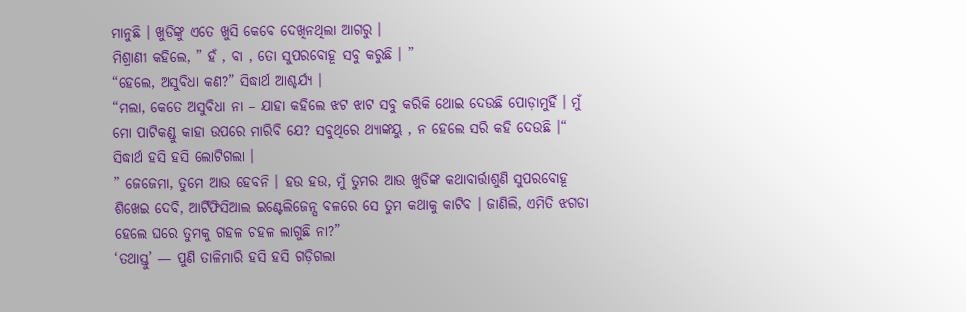ମାନୁଛି । ଖୁଡିଙ୍କୁ ଏତେ ଖୁସି କେବେ ଦେଖିନଥିଲା ଆଗରୁ ।
ମିଶ୍ରାଣୀ କହିଲେ, ” ହଁ , ବା , ତୋ ସୁପରବୋହୂ ସବୁ କରୁଛି । ”
“ହେଲେ, ଅସୁବିଧା କଣ?” ସିଦ୍ଧାର୍ଥ ଆଶ୍ଚର୍ଯ୍ୟ ।
“ମଲା, କେତେ ଅସୁବିଧା ନା – ଯାହା କହିଲେ ଝଟ ଝାଟ ସବୁ କରିକି ଥୋଇ ଦେଉଛି ପୋଡ଼ାମୁହିଁ । ମୁଁ ମୋ ପାଟିକଣ୍ଡୁ କାହା ଉପରେ ମାରିବି ଯେ? ସବୁଥିରେ ଥ୍ୟାଙ୍କୟୁ , ନ ହେଲେ ସରି କହି ଦେଉଛି ।“
ସିଦ୍ଧାର୍ଥ ହସି ହସି ଲୋଟିଗଲା ।
” ଜେଜେମା, ତୁମେ ଆଉ ହେବନି । ହଉ ହଉ, ମୁଁ ତୁମର ଆଉ ଖୁଡିଙ୍କ କଥାବାର୍ତ୍ତାଶୁଣି ସୁପରବୋହୂ ଶିଖେଇ ଦେବି, ଆର୍ଟିଫିସିଆଲ ଇଣ୍ଟେଲିଜେନ୍ସ ବଳରେ ସେ ତୁମ କଥାକୁ କାଟିବ । ଜାଣିଲି, ଏମିତି ଝଗଡା ହେଲେ ଘରେ ତୁମକୁ ଗହଳ ଚହଳ ଲାଗୁଛି ନା?”
‘ତଥାସ୍ତୁ’ — ପୁଣି ତାଳିମାରି ହସି ହସି ଗଡ଼ିଗଲା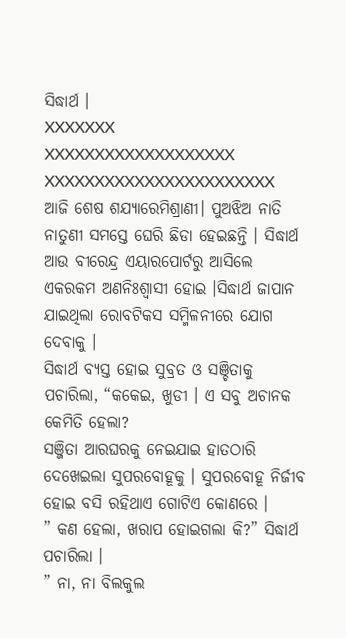ସିଦ୍ଧାର୍ଥ ।
XXXXXXX XXXXXXXXXXXXXXXXXXX XXXXXXXXXXXXXXXXXXXXXXX
ଆଜି ଶେଷ ଶଯ୍ୟାରେମିଶ୍ରାଣୀ। ପୁଅଝିଅ ନାତି ନାତୁଣୀ ସମସ୍ତେ ଘେରି ଛିଡା ହେଇଛନ୍ତି । ସିଦ୍ଧାର୍ଥ ଆଉ ବୀରେନ୍ଦ୍ର ଏୟାରପୋର୍ଟରୁ ଆସିଲେ ଏକରକମ ଅଣନିଃଶ୍ୱାସୀ ହୋଇ ।ସିଦ୍ଧାର୍ଥ ଜାପାନ ଯାଇଥିଲା ରୋବଟିକସ ସମ୍ମିଳନୀରେ ଯୋଗ ଦେବାକୁ ।
ସିଦ୍ଧାର୍ଥ ବ୍ୟସ୍ତ ହୋଇ ସୁବ୍ରତ ଓ ସଞ୍ଚିତାକୁ ପଚାରିଲା, “କକେଇ, ଖୁଡୀ । ଏ ସବୁ ଅଚାନକ କେମିତି ହେଲା?
ସଞ୍ଜିତା ଆରଘରକୁ ନେଇଯାଇ ହାତଠାରି ଦେଖେଇଲା ସୁପରବୋହୂକୁ । ସୁପରବୋହୂ ନିର୍ଜୀବ ହୋଇ ବସି ରହିଥାଏ ଗୋଟିଏ କୋଣରେ ।
” କଣ ହେଲା, ଖରାପ ହୋଇଗଲା କି?” ସିଦ୍ଧାର୍ଥ ପଚାରିଲା ।
” ନା, ନା ବିଲକୁଲ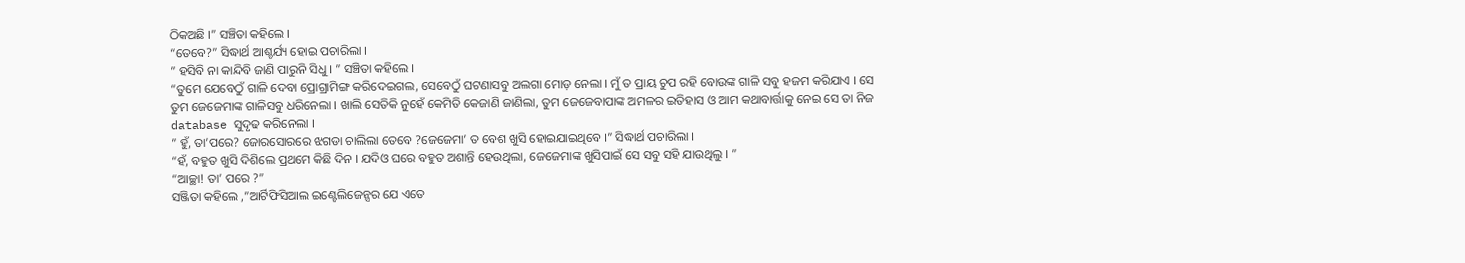ଠିକଅଛି ।” ସଞ୍ଚିତା କହିଲେ ।
“ତେବେ?” ସିଦ୍ଧାର୍ଥ ଆଶ୍ଚର୍ଯ୍ୟ ହୋଇ ପଚାରିଲା ।
” ହସିବି ନା କାନ୍ଦିବି ଜାଣି ପାରୁନି ସିଧୁ । ” ସଞ୍ଚିତା କହିଲେ ।
“ତୁମେ ଯେବେଠୁଁ ଗାଳି ଦେବା ପ୍ରୋଗ୍ରାମିଙ୍ଗ କରିଦେଇଗଲ, ସେବେଠୁଁ ଘଟଣାସବୁ ଅଲଗା ମୋଡ଼ ନେଲା । ମୁଁ ତ ପ୍ରାୟ ଚୁପ ରହି ବୋଉଙ୍କ ଗାଳି ସବୁ ହଜମ କରିଯାଏ । ସେ ତୁମ ଜେଜେମାଙ୍କ ଗାଳିସବୁ ଧରିନେଲା । ଖାଲି ସେତିକି ନୁହେଁ କେମିତି କେଜାଣି ଜାଣିଲା, ତୁମ ଜେଜେବାପାଙ୍କ ଅମଳର ଇତିହାସ ଓ ଆମ କଥାବାର୍ତ୍ତାକୁ ନେଇ ସେ ତା ନିଜ database ସୁଦୃଢ କରିନେଲା ।
” ହୁଁ, ତା’ପରେ? ଜୋରସୋରରେ ଝଗଡା ଚାଲିଲା ତେବେ ?ଜେଜେମା’ ତ ବେଶ ଖୁସି ହୋଇଯାଇଥିବେ ।” ସିଦ୍ଧାର୍ଥ ପଚାରିଲା ।
“ହଁ, ବହୁତ ଖୁସି ଦିଶିଲେ ପ୍ରଥମେ କିଛି ଦିନ । ଯଦିଓ ଘରେ ବହୁତ ଅଶାନ୍ତି ହେଉଥିଲା, ଜେଜେମାଙ୍କ ଖୁସିପାଇଁ ସେ ସବୁ ସହି ଯାଉଥିଲୁ । ”
“ଆଚ୍ଛା! ତା’ ପରେ ?”
ସଞ୍ଜିତା କହିଲେ ,”ଆର୍ଟିଫିସିଆଲ ଇଣ୍ଟେଲିଜେନ୍ସର ଯେ ଏତେ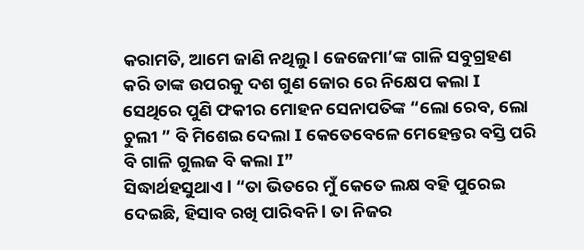କରାମତି, ଆମେ ଜାଣି ନଥିଲୁ l ଜେଜେମା’ଙ୍କ ଗାଳି ସବୁଗ୍ରହଣ କରି ତାଙ୍କ ଉପରକୁ ଦଶ ଗୁଣ ଜୋର ରେ ନିକ୍ଷେପ କଲା I ସେଥିରେ ପୁଣି ଫକୀର ମୋହନ ସେନାପତିଙ୍କ “ଲୋ ରେବ, ଲୋ ଚୁଲୀ ” ବି ମିଶେଇ ଦେଲା I କେତେବେଳେ ମେହେନ୍ତର ବସ୍ତି ପରି ବି ଗାଳି ଗୁଲଜ ବି କଲା I”
ସିଦ୍ଧାର୍ଥହସୁଥାଏ l “ତା ଭିତରେ ମୁଁ କେତେ ଲକ୍ଷ ବହି ପୁରେଇ ଦେଇଛି, ହିସାବ ରଖି ପାରିବନି l ତା ନିଜର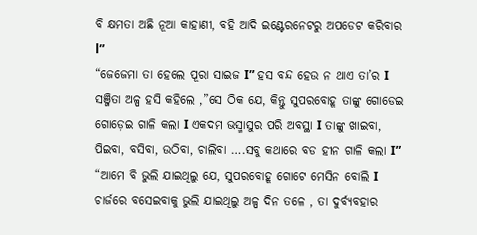ବି କ୍ଷମତା ଅଛି ନୂଆ କାହାଣୀ, ବହି ଆଦି ଇଣ୍ଟେରନେଟରୁ ଅପଡେଟ କରିବାର l”
“ଜେଜେମା ତା ହେଲେ ପୂରା ସାଇଜ I” ହସ ବନ୍ଦ ହେଉ ନ ଥାଏ ତା’ର I
ସଞ୍ଜିତା ଅଳ୍ପ ହସି କହିଲେ ,”ସେ ଠିକ ଯେ, କିନ୍ତୁ ସୁପରବୋହୂ ତାଙ୍କୁ ଗୋଡେଇ ଗୋଡ଼େଇ ଗାଳି କଲା I ଏକଦମ ଭସ୍ମାସୁର ପରି ଅବସ୍ଥା I ତାଙ୍କୁ ଖାଇବା, ପିଇବା, ବସିବା, ଉଠିବା, ଚାଲିବା ….ସବୁ କଥାରେ ବଡ ହୀନ ଗାଳି କଲା I”
“ଆମେ ବି ଭୁଲି ଯାଇଥିଲୁ ଯେ, ସୁପରବୋହୂ ଗୋଟେ ମେସିନ ବୋଲି I ଚାର୍ଜରେ ବସେଇବାକୁ ଭୁଲି ଯାଇଥିଲୁ ଅଳ୍ପ ଦିନ ତଳେ , ତା ଦୁର୍ବ୍ୟବହାର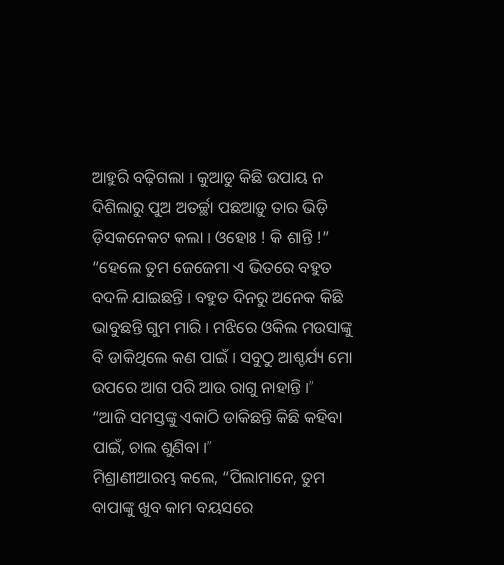ଆହୁରି ବଢ଼ିଗଲା I କୁଆଡୁ କିଛି ଉପାୟ ନ ଦିଶିଲାରୁ ପୁଅ ଅତର୍ଚ୍ଛା ପଛଆଡ଼ୁ ତାର ଭିଡ଼ି ଡ଼ିସକନେକଟ କଲା I ଓହୋଃ ! କି ଶାନ୍ତି !”
“ହେଲେ ତୁମ ଜେଜେମା ଏ ଭିତରେ ବହୁତ ବଦଳି ଯାଇଛନ୍ତି I ବହୁତ ଦିନରୁ ଅନେକ କିଛି ଭାବୁଛନ୍ତି ଗୁମ ମାରି I ମଝିରେ ଓକିଲ ମଉସାଙ୍କୁ ବି ଡାକିଥିଲେ କଣ ପାଇଁ I ସବୁଠୁ ଆଶ୍ଚର୍ଯ୍ୟ ମୋ ଉପରେ ଆଗ ପରି ଆଉ ରାଗୁ ନାହାନ୍ତି I”
“ଆଜି ସମସ୍ତଙ୍କୁ ଏକାଠି ଡାକିଛନ୍ତି କିଛି କହିବା ପାଇଁ, ଚାଲ ଶୁଣିବା I”
ମିଶ୍ରାଣୀଆରମ୍ଭ କଲେ, “ପିଲାମାନେ, ତୁମ ବାପାଙ୍କୁ ଖୁବ କାମ ବୟସରେ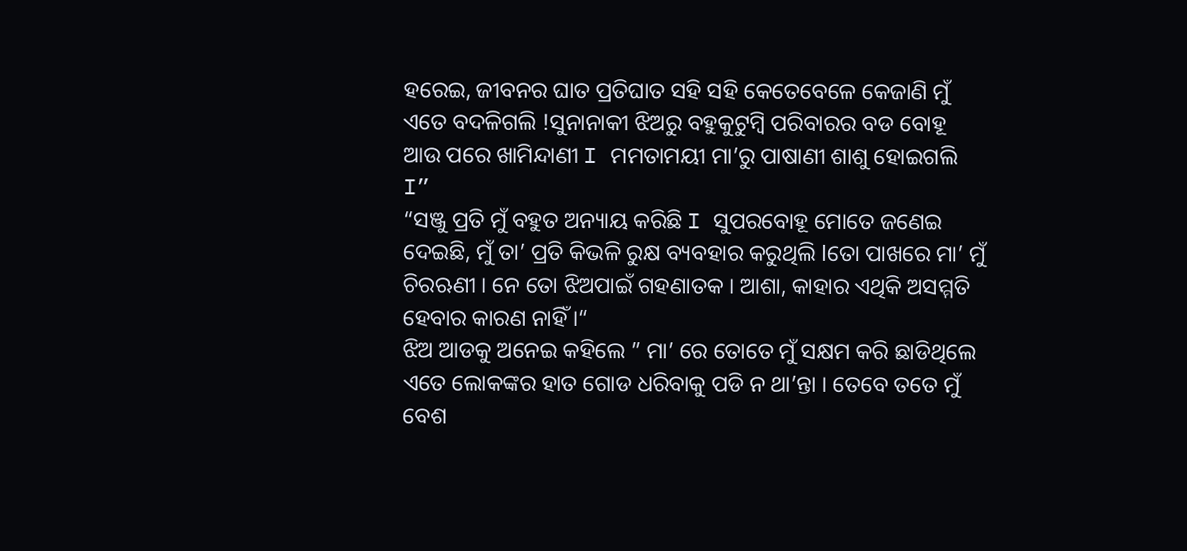ହରେଇ, ଜୀବନର ଘାତ ପ୍ରତିଘାତ ସହି ସହି କେତେବେଳେ କେଜାଣି ମୁଁ ଏତେ ବଦଳିଗଲି !ସୁନାନାକୀ ଝିଅରୁ ବହୁକୁଟୁମ୍ବି ପରିବାରର ବଡ ବୋହୂ ଆଉ ପରେ ଖାମିନ୍ଦାଣୀ I ମମତାମୟୀ ମା’ରୁ ପାଷାଣୀ ଶାଶୁ ହୋଇଗଲି I”
“ସଞ୍ଜୁ ପ୍ରତି ମୁଁ ବହୁତ ଅନ୍ୟାୟ କରିଛି I ସୁପରବୋହୂ ମୋତେ ଜଣେଇ ଦେଇଛି, ମୁଁ ତା’ ପ୍ରତି କିଭଳି ରୁକ୍ଷ ବ୍ୟବହାର କରୁଥିଲି lତୋ ପାଖରେ ମା’ ମୁଁ ଚିରଋଣୀ । ନେ ତୋ ଝିଅପାଇଁ ଗହଣାତକ । ଆଶା, କାହାର ଏଥିକି ଅସମ୍ମତି ହେବାର କାରଣ ନାହିଁ ।“
ଝିଅ ଆଡକୁ ଅନେଇ କହିଲେ ” ମା’ ରେ ତୋତେ ମୁଁ ସକ୍ଷମ କରି ଛାଡିଥିଲେ ଏତେ ଲୋକଙ୍କର ହାତ ଗୋଡ ଧରିବାକୁ ପଡି ନ ଥା’ନ୍ତା । ତେବେ ତତେ ମୁଁ ବେଶ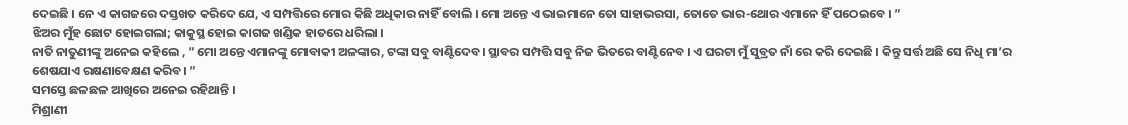ଦେଇଛି । ନେ ଏ କାଗଜରେ ଦସ୍ତଖତ କରିଦେ ଯେ, ଏ ସମ୍ପତ୍ତିରେ ମୋର କିଛି ଅଧିକାର ନାହିଁ ବୋଲି । ମୋ ଅନ୍ତେ ଏ ଭାଇମାନେ ତୋ ସାହାଭରସା, ତୋତେ ଭାର-ଥୋର ଏମାନେ ହିଁ ପଠେଇବେ । ”
ଝିଅର ମୁଁହ ଛୋଟ ହୋଇଗଲା; କାକୁସ୍ଥ ହୋଇ କାଗଜ ଖଣ୍ଡିକ ହାତରେ ଧରିଲା ।
ନାତି ନାତୁଣୀଙ୍କୁ ଅନେଇ କହିଲେ , ” ମୋ ଅନ୍ତେ ଏମାନଙ୍କୁ ମୋବାକୀ ଅଳଙ୍କାର, ଟଙ୍କା ସବୁ ବାଣ୍ଟିଦେବ। ସ୍ଥାବର ସମ୍ପତ୍ତି ସବୁ ନିଜ ଭିତରେ ବାଣ୍ଟିନେବ । ଏ ଘରଟା ମୁଁ ସୁବ୍ରତ ନାଁ ରେ କରି ଦେଇଛି । କିନ୍ତୁ ସର୍ତ୍ତ ଅଛି ସେ ନିଧି ମା’ର ଶେଷଯାଏ ରକ୍ଷଣାବେକ୍ଷଣ କରିବ। ”
ସମସ୍ତେ ଛଳଛଳ ଆଖିରେ ଅନେଇ ରହିଥାନ୍ତି ।
ମିଶ୍ରାଣୀ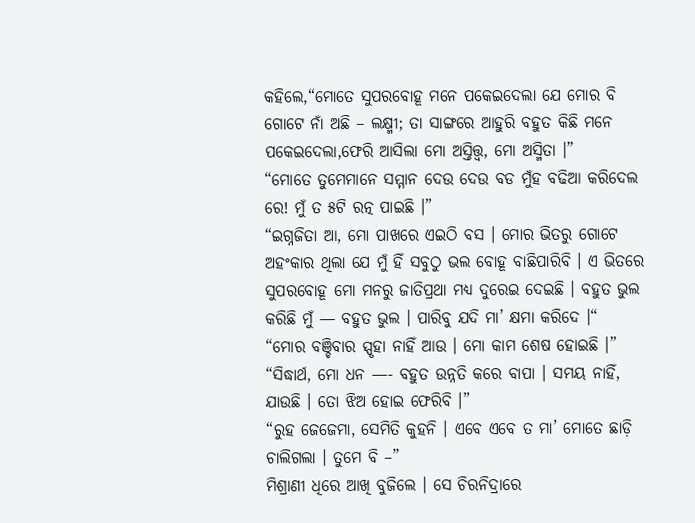କହିଲେ,“ମୋତେ ସୁପରବୋହୂ ମନେ ପକେଇଦେଲା ଯେ ମୋର ବି ଗୋଟେ ନାଁ ଅଛି – ଲକ୍ଷ୍ମୀ; ତା ସାଙ୍ଗରେ ଆହୁରି ବହୁତ କିଛି ମନେ ପକେଇଦେଲା,ଫେରି ଆସିଲା ମୋ ଅସ୍ତିତ୍ତ୍ୱ, ମୋ ଅସ୍ମିତା ।”
“ମୋତେ ତୁମେମାନେ ସମ୍ମାନ ଦେଉ ଦେଉ ବଡ ମୁଁହ ବଢିଆ କରିଦେଲ ରେ! ମୁଁ ତ ୫ଟି ରତ୍ନ ପାଇଛି ।”
“ଇଗ୍ନଜିତା ଆ, ମୋ ପାଖରେ ଏଇଠି ବସ । ମୋର ଭିତରୁ ଗୋଟେ ଅହଂକାର ଥିଲା ଯେ ମୁଁ ହିଁ ସବୁଠୁ ଭଲ ବୋହୂ ବାଛିପାରିବି । ଏ ଭିତରେ ସୁପରବୋହୂ ମୋ ମନରୁ ଜାତିପ୍ରଥା ମଧ୍ୟ ଦୁରେଇ ଦେଇଛି । ବହୁତ ଭୁଲ କରିଛି ମୁଁ — ବହୁତ ଭୁଲ । ପାରିବୁ ଯଦି ମା’ କ୍ଷମା କରିଦେ ।“
“ମୋର ବଞ୍ଚିବାର ସ୍ପୃହା ନାହିଁ ଆଉ । ମୋ କାମ ଶେଷ ହୋଇଛି ।”
“ସିଦ୍ଧାର୍ଥ, ମୋ ଧନ —- ବହୁତ ଉନ୍ନତି କରେ ବାପା । ସମୟ ନାହିଁ, ଯାଉଛି । ତୋ ଝିଅ ହୋଇ ଫେରିବି ।”
“ରୁହ ଜେଜେମା, ସେମିତି କୁହନି । ଏବେ ଏବେ ତ ମା’ ମୋତେ ଛାଡ଼ି ଚାଲିଗଲା । ତୁମେ ବି –”
ମିଶ୍ରାଣୀ ଧିରେ ଆଖି ବୁଜିଲେ । ସେ ଚିରନିଦ୍ରାରେ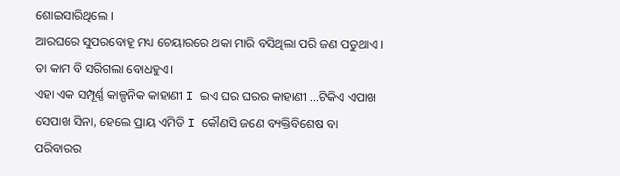ଶୋଇସାରିଥିଲେ ।
ଆରଘରେ ସୁପରବୋହୂ ମଧ୍ୟ ଚେୟାରରେ ଥକା ମାରି ବସିଥିଲା ପରି ଜଣ ପଡୁଥାଏ । ତା କାମ ବି ସରିଗଲା ବୋଧହୁଏ।
ଏହା ଏକ ସମ୍ପୂର୍ଣ୍ଣ କାଳ୍ପନିକ କାହାଣୀ I ଇଏ ଘର ଘରର କାହାଣୀ …ଟିକିଏ ଏପାଖ ସେପାଖ ସିନା, ହେଲେ ପ୍ରାୟ ଏମିତି I କୌଣସି ଜଣେ ବ୍ୟକ୍ତିବିଶେଷ ବା ପରିବାରର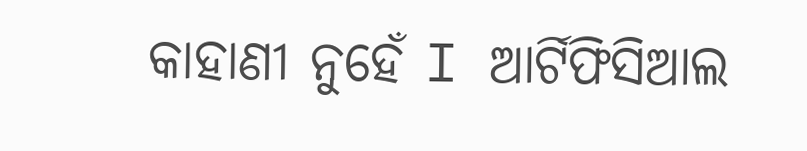କାହାଣୀ ନୁହେଁ I ଆର୍ଟିଫିସିଆଲ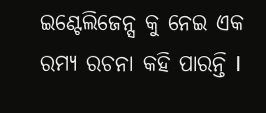ଇଣ୍ଟେଲିଜେନ୍ସ କୁ ନେଇ ଏକ ରମ୍ୟ ରଚନା କହି ପାରନ୍ତି I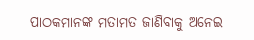ପାଠକମାନଙ୍କ ମତାମତ ଜାଣିବାକୁ ଅନେଇ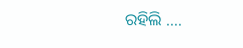ରହିଲି ….